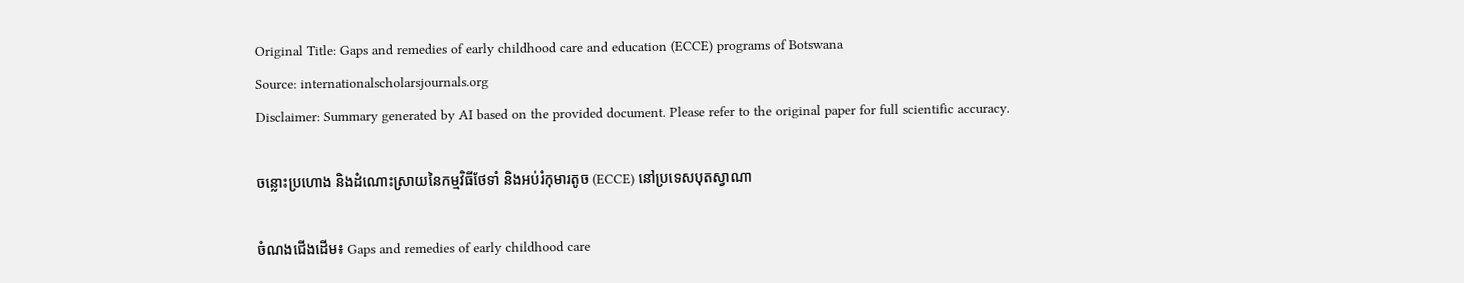Original Title: Gaps and remedies of early childhood care and education (ECCE) programs of Botswana
Source: internationalscholarsjournals.org
Disclaimer: Summary generated by AI based on the provided document. Please refer to the original paper for full scientific accuracy.

ចន្លោះប្រហោង និងដំណោះស្រាយនៃកម្មវិធីថែទាំ និងអប់រំកុមារតូច (ECCE) នៅប្រទេសបុតស្វាណា

ចំណងជើងដើម៖ Gaps and remedies of early childhood care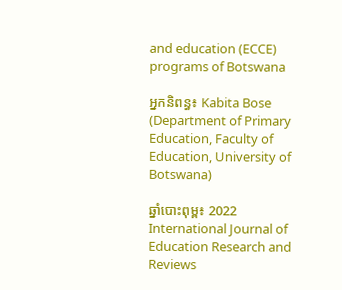and education (ECCE) programs of Botswana

អ្នកនិពន្ធ៖ Kabita Bose (Department of Primary Education, Faculty of Education, University of Botswana)

ឆ្នាំបោះពុម្ព៖ 2022 International Journal of Education Research and Reviews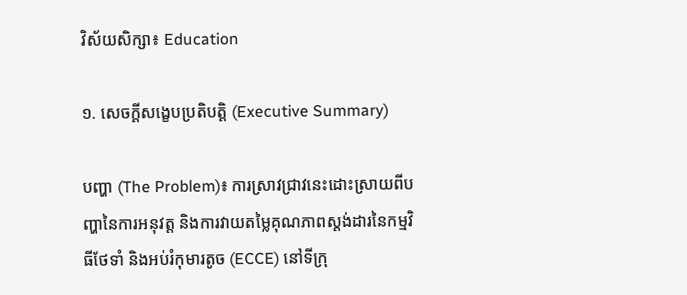វិស័យសិក្សា៖ Education

១. សេចក្តីសង្ខេបប្រតិបត្តិ (Executive Summary)

បញ្ហា (The Problem)៖ ការស្រាវជ្រាវនេះដោះស្រាយពីបញ្ហានៃការអនុវត្ត និងការវាយតម្លៃគុណភាពស្តង់ដារនៃកម្មវិធីថែទាំ និងអប់រំកុមារតូច (ECCE) នៅទីក្រុ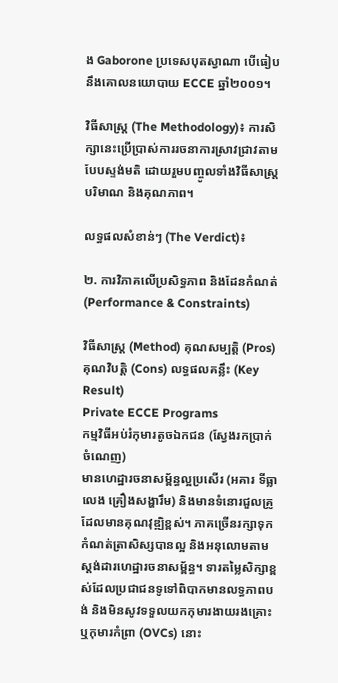ង Gaborone ប្រទេសបុតស្វាណា បើធៀបនឹងគោលនយោបាយ ECCE ឆ្នាំ២០០១។

វិធីសាស្ត្រ (The Methodology)៖ ការសិក្សានេះប្រើប្រាស់ការរចនាការស្រាវជ្រាវតាមបែបស្ទង់មតិ ដោយរួមបញ្ចូលទាំងវិធីសាស្ត្របរិមាណ និងគុណភាព។

លទ្ធផលសំខាន់ៗ (The Verdict)៖

២. ការវិភាគលើប្រសិទ្ធភាព និងដែនកំណត់ (Performance & Constraints)

វិធីសាស្ត្រ (Method) គុណសម្បត្តិ (Pros) គុណវិបត្តិ (Cons) លទ្ធផលគន្លឹះ (Key Result)
Private ECCE Programs
កម្មវិធីអប់រំកុមារតូចឯកជន (ស្វែងរកប្រាក់ចំណេញ)
មានហេដ្ឋារចនាសម្ព័ន្ធល្អប្រសើរ (អគារ ទីធ្លាលេង គ្រឿងសង្ហារឹម) និងមានទំនោរជួលគ្រូដែលមានគុណវុឌ្ឍិខ្ពស់។ ភាគច្រើនរក្សាទុកកំណត់ត្រាសិស្សបានល្អ និងអនុលោមតាមស្តង់ដារហេដ្ឋារចនាសម្ព័ន្ធ។ ទារតម្លៃសិក្សាខ្ពស់ដែលប្រជាជនទូទៅពិបាកមានលទ្ធភាពបង់ និងមិនសូវទទួលយកកុមារងាយរងគ្រោះ ឬកុមារកំព្រា (OVCs) នោះ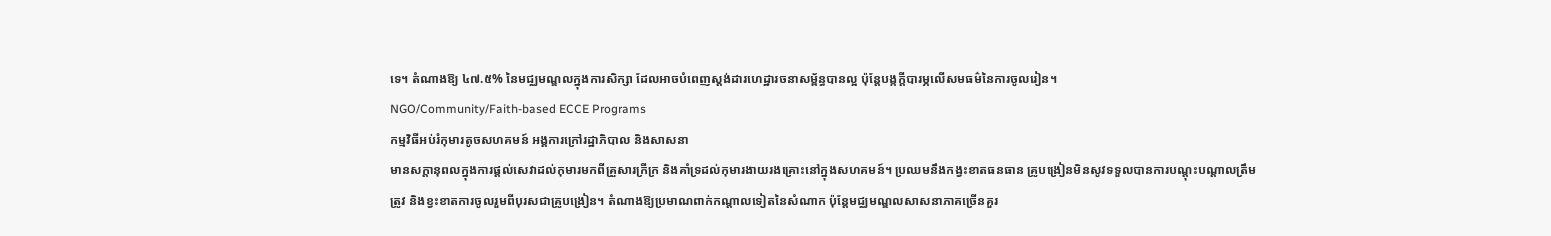ទេ។ តំណាងឱ្យ ៤៧.៥% នៃមជ្ឈមណ្ឌលក្នុងការសិក្សា ដែលអាចបំពេញស្តង់ដារហេដ្ឋារចនាសម្ព័ន្ធបានល្អ ប៉ុន្តែបង្កក្តីបារម្ភលើសមធម៌នៃការចូលរៀន។
NGO/Community/Faith-based ECCE Programs
កម្មវិធីអប់រំកុមារតូចសហគមន៍ អង្គការក្រៅរដ្ឋាភិបាល និងសាសនា
មានសក្តានុពលក្នុងការផ្តល់សេវាដល់កុមារមកពីគ្រួសារក្រីក្រ និងគាំទ្រដល់កុមារងាយរងគ្រោះនៅក្នុងសហគមន៍។ ប្រឈមនឹងកង្វះខាតធនធាន គ្រូបង្រៀនមិនសូវទទួលបានការបណ្តុះបណ្តាលត្រឹមត្រូវ និងខ្វះខាតការចូលរួមពីបុរសជាគ្រូបង្រៀន។ តំណាងឱ្យប្រមាណពាក់កណ្តាលទៀតនៃសំណាក ប៉ុន្តែមជ្ឈមណ្ឌលសាសនាភាគច្រើនគួរ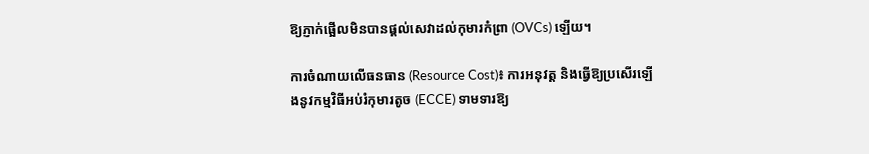ឱ្យភ្ញាក់ផ្អើលមិនបានផ្តល់សេវាដល់កុមារកំព្រា (OVCs) ឡើយ។

ការចំណាយលើធនធាន (Resource Cost)៖ ការអនុវត្ត និងធ្វើឱ្យប្រសើរឡើងនូវកម្មវិធីអប់រំកុមារតូច (ECCE) ទាមទារឱ្យ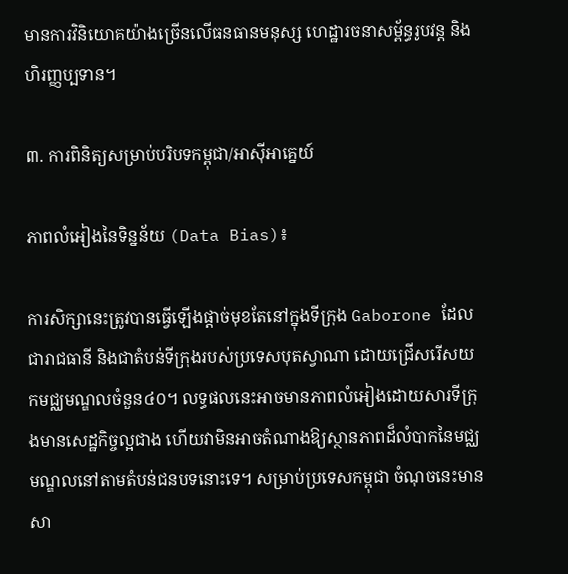មានការវិនិយោគយ៉ាងច្រើនលើធនធានមនុស្ស ហេដ្ឋារចនាសម្ព័ន្ធរូបវន្ត និងហិរញ្ញប្បទាន។

៣. ការពិនិត្យសម្រាប់បរិបទកម្ពុជា/អាស៊ីអាគ្នេយ៍

ភាពលំអៀងនៃទិន្នន័យ (Data Bias)៖

ការសិក្សានេះត្រូវបានធ្វើឡើងផ្តាច់មុខតែនៅក្នុងទីក្រុង Gaborone ដែលជារាជធានី និងជាតំបន់ទីក្រុងរបស់ប្រទេសបុតស្វាណា ដោយជ្រើសរើសយកមជ្ឈមណ្ឌលចំនួន៤០។ លទ្ធផលនេះអាចមានភាពលំអៀងដោយសារទីក្រុងមានសេដ្ឋកិច្ចល្អជាង ហើយវាមិនអាចតំណាងឱ្យស្ថានភាពដ៏លំបាកនៃមជ្ឈមណ្ឌលនៅតាមតំបន់ជនបទនោះទេ។ សម្រាប់ប្រទេសកម្ពុជា ចំណុចនេះមានសា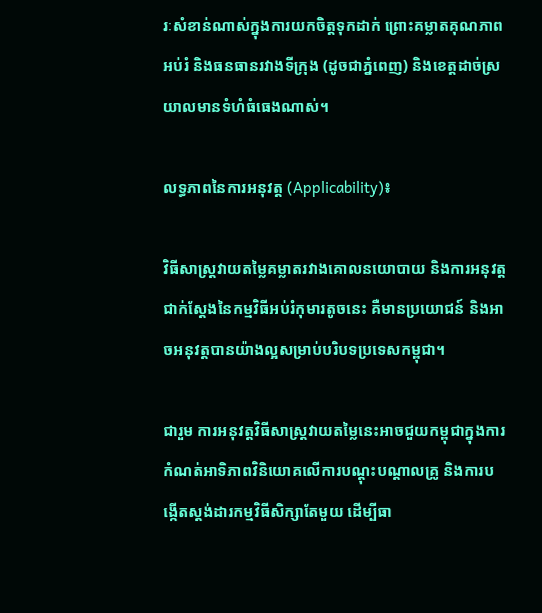រៈសំខាន់ណាស់ក្នុងការយកចិត្តទុកដាក់ ព្រោះគម្លាតគុណភាពអប់រំ និងធនធានរវាងទីក្រុង (ដូចជាភ្នំពេញ) និងខេត្តដាច់ស្រយាលមានទំហំធំធេងណាស់។

លទ្ធភាពនៃការអនុវត្ត (Applicability)៖

វិធីសាស្ត្រវាយតម្លៃគម្លាតរវាងគោលនយោបាយ និងការអនុវត្តជាក់ស្តែងនៃកម្មវិធីអប់រំកុមារតូចនេះ គឺមានប្រយោជន៍ និងអាចអនុវត្តបានយ៉ាងល្អសម្រាប់បរិបទប្រទេសកម្ពុជា។

ជារួម ការអនុវត្តវិធីសាស្ត្រវាយតម្លៃនេះអាចជួយកម្ពុជាក្នុងការកំណត់អាទិភាពវិនិយោគលើការបណ្តុះបណ្តាលគ្រូ និងការបង្កើតស្តង់ដារកម្មវិធីសិក្សាតែមួយ ដើម្បីធា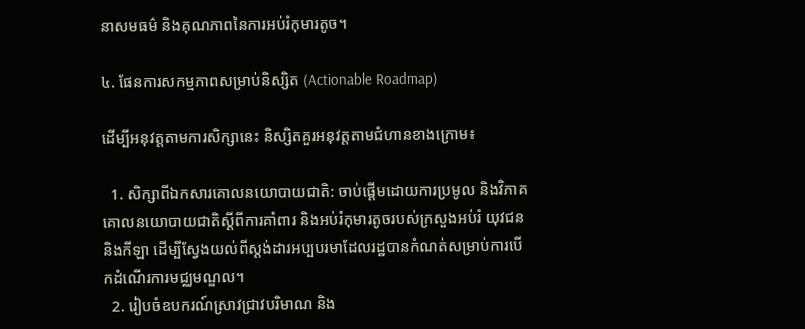នាសមធម៌ និងគុណភាពនៃការអប់រំកុមារតូច។

៤. ផែនការសកម្មភាពសម្រាប់និស្សិត (Actionable Roadmap)

ដើម្បីអនុវត្តតាមការសិក្សានេះ និស្សិតគួរអនុវត្តតាមជំហានខាងក្រោម៖

  1. សិក្សាពីឯកសារគោលនយោបាយជាតិ: ចាប់ផ្តើមដោយការប្រមូល និងវិភាគគោលនយោបាយជាតិស្តីពីការគាំពារ និងអប់រំកុមារតូចរបស់ក្រសួងអប់រំ យុវជន និងកីឡា ដើម្បីស្វែងយល់ពីស្តង់ដារអប្បបរមាដែលរដ្ឋបានកំណត់សម្រាប់ការបើកដំណើរការមជ្ឈមណ្ឌល។
  2. រៀបចំឧបករណ៍ស្រាវជ្រាវបរិមាណ និង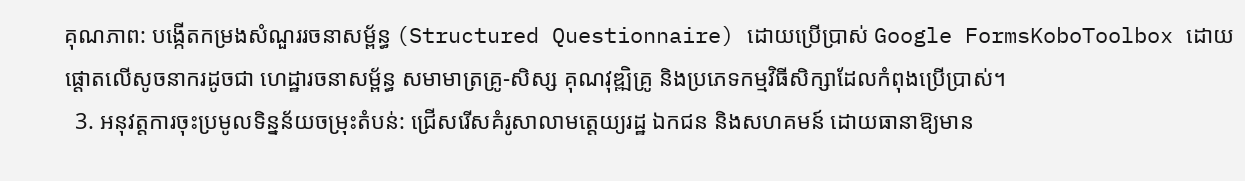គុណភាព: បង្កើតកម្រងសំណួររចនាសម្ព័ន្ធ (Structured Questionnaire) ដោយប្រើប្រាស់ Google FormsKoboToolbox ដោយផ្តោតលើសូចនាករដូចជា ហេដ្ឋារចនាសម្ព័ន្ធ សមាមាត្រគ្រូ-សិស្ស គុណវុឌ្ឍិគ្រូ និងប្រភេទកម្មវិធីសិក្សាដែលកំពុងប្រើប្រាស់។
  3. អនុវត្តការចុះប្រមូលទិន្នន័យចម្រុះតំបន់: ជ្រើសរើសគំរូសាលាមត្តេយ្យរដ្ឋ ឯកជន និងសហគមន៍ ដោយធានាឱ្យមាន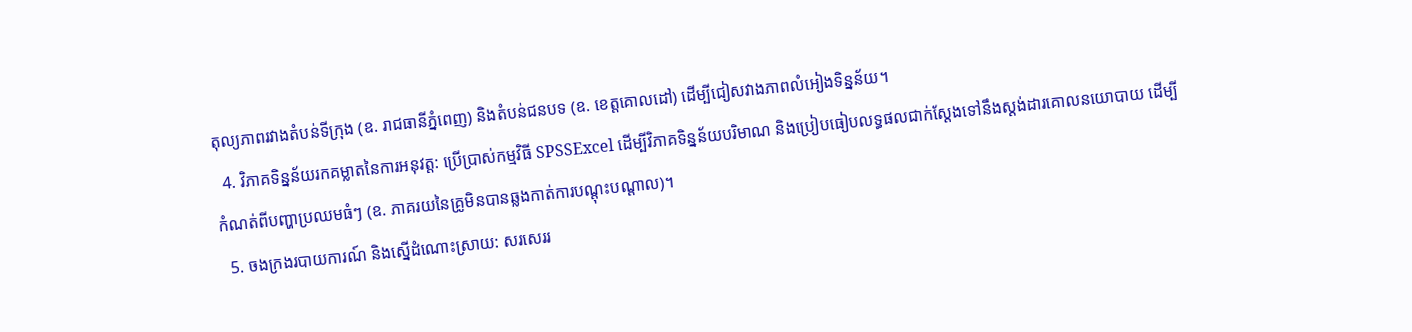តុល្យភាពរវាងតំបន់ទីក្រុង (ឧ. រាជធានីភ្នំពេញ) និងតំបន់ជនបទ (ឧ. ខេត្តគោលដៅ) ដើម្បីជៀសវាងភាពលំអៀងទិន្នន័យ។
  4. វិភាគទិន្នន័យរកគម្លាតនៃការអនុវត្ត: ប្រើប្រាស់កម្មវិធី SPSSExcel ដើម្បីវិភាគទិន្នន័យបរិមាណ និងប្រៀបធៀបលទ្ធផលជាក់ស្តែងទៅនឹងស្តង់ដារគោលនយោបាយ ដើម្បីកំណត់ពីបញ្ហាប្រឈមធំៗ (ឧ. ភាគរយនៃគ្រូមិនបានឆ្លងកាត់ការបណ្តុះបណ្តាល)។
  5. ចងក្រងរបាយការណ៍ និងស្នើដំណោះស្រាយ: សរសេររ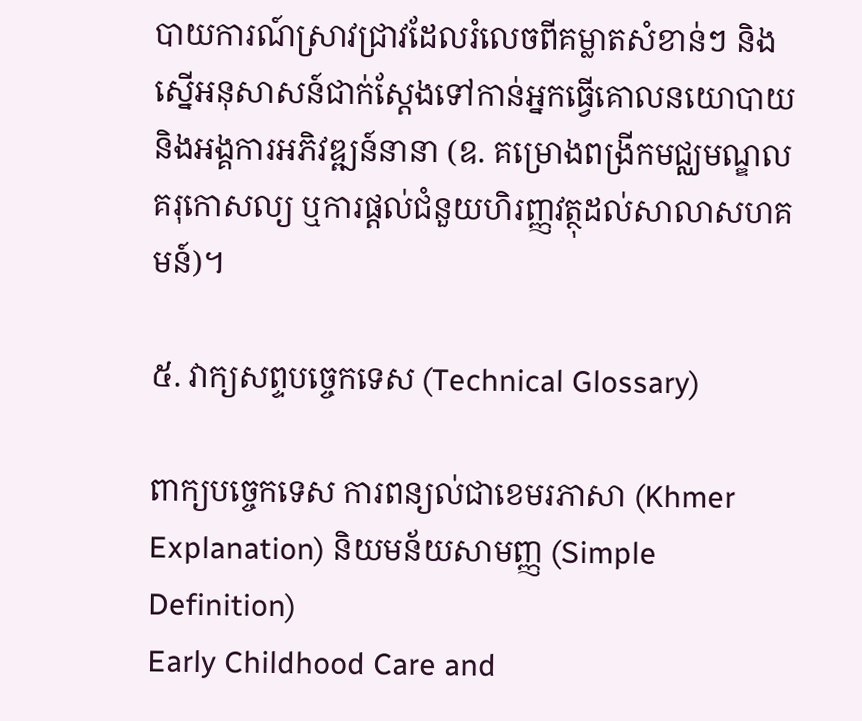បាយការណ៍ស្រាវជ្រាវដែលរំលេចពីគម្លាតសំខាន់ៗ និងស្នើអនុសាសន៍ជាក់ស្តែងទៅកាន់អ្នកធ្វើគោលនយោបាយ និងអង្គការអភិវឌ្ឍន៍នានា (ឧ. គម្រោងពង្រីកមជ្ឈមណ្ឌលគរុកោសល្យ ឬការផ្តល់ជំនួយហិរញ្ញវត្ថុដល់សាលាសហគមន៍)។

៥. វាក្យសព្ទបច្ចេកទេស (Technical Glossary)

ពាក្យបច្ចេកទេស ការពន្យល់ជាខេមរភាសា (Khmer Explanation) និយមន័យសាមញ្ញ (Simple Definition)
Early Childhood Care and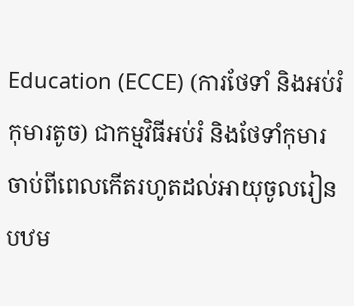Education (ECCE) (ការថែទាំ និងអប់រំកុមារតូច) ជាកម្មវិធីអប់រំ និងថែទាំកុមារចាប់ពីពេលកើតរហូតដល់អាយុចូលរៀនបឋម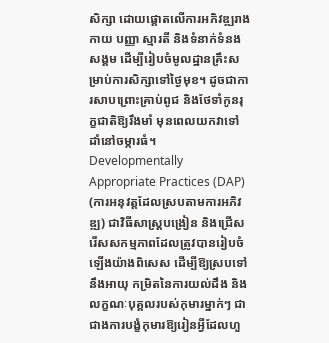សិក្សា ដោយផ្តោតលើការអភិវឌ្ឍរាងកាយ បញ្ញា ស្មារតី និងទំនាក់ទំនងសង្គម ដើម្បីរៀបចំមូលដ្ឋានគ្រឹះសម្រាប់ការសិក្សាទៅថ្ងៃមុខ។ ដូចជាការសាបព្រោះគ្រាប់ពូជ និងថែទាំកូនរុក្ខជាតិឱ្យរឹងមាំ មុនពេលយកវាទៅដាំនៅចម្ការធំ។
Developmentally Appropriate Practices (DAP) (ការអនុវត្តដែលស្របតាមការអភិវឌ្ឍ) ជាវិធីសាស្ត្របង្រៀន និងជ្រើសរើសសកម្មភាពដែលត្រូវបានរៀបចំឡើងយ៉ាងពិសេស ដើម្បីឱ្យស្របទៅនឹងអាយុ កម្រិតនៃការយល់ដឹង និងលក្ខណៈបុគ្គលរបស់កុមារម្នាក់ៗ ជាជាងការបង្ខំកុមារឱ្យរៀនអ្វីដែលហួ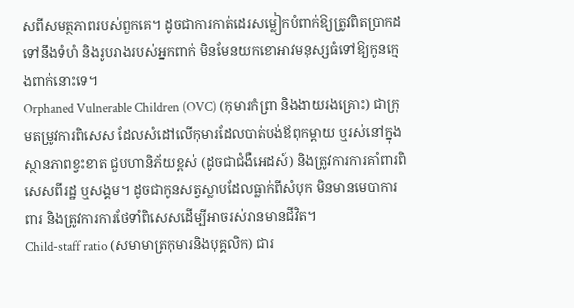សពីសមត្ថភាពរបស់ពួកគេ។ ដូចជាការកាត់ដេរសម្លៀកបំពាក់ឱ្យត្រូវពិតប្រាកដទៅនឹងទំហំ និងរូបរាងរបស់អ្នកពាក់ មិនមែនយកខោអាវមនុស្សធំទៅឱ្យកូនក្មេងពាក់នោះទេ។
Orphaned Vulnerable Children (OVC) (កុមារកំព្រា និងងាយរងគ្រោះ) ជាក្រុមតម្រូវការពិសេស ដែលសំដៅលើកុមារដែលបាត់បង់ឪពុកម្តាយ ឬរស់នៅក្នុងស្ថានភាពខ្វះខាត ជួបហានិភ័យខ្ពស់ (ដូចជាជំងឺអេដស៍) និងត្រូវការការគាំពារពិសេសពីរដ្ឋ ឬសង្គម។ ដូចជាកូនសត្វស្លាបដែលធ្លាក់ពីសំបុក មិនមានមេបាការពារ និងត្រូវការការថែទាំពិសេសដើម្បីអាចរស់រានមានជីវិត។
Child-staff ratio (សមាមាត្រកុមារនិងបុគ្គលិក) ជារ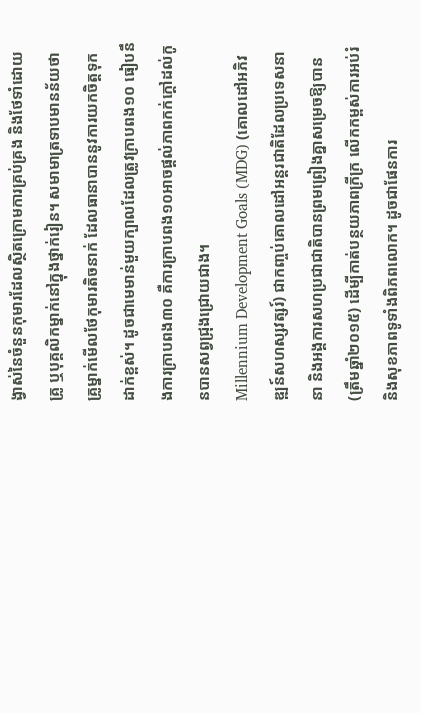ង្វាស់នៃចំនួនកុមារដែលស្ថិតក្រោមការគ្រប់គ្រង និងថែទាំដោយគ្រូ ឬបុគ្គលិកម្នាក់នៅក្នុងថ្នាក់រៀន។ សមាមាត្រទាបមានន័យថាគ្រូម្នាក់មើលថែកុមារតិចនាក់ ដែលធានាបាននូវការយកចិត្តទុកដាក់ខ្ពស់។ ដូចជាមេមាន់មួយក្បាលដែលត្រូវក្រាបពង១០ ធៀបនឹងការក្រាបពង៣០ គឺការក្រាបពង១០អាចផ្តល់ភាពកក់ក្តៅដល់កូនបានសព្វជ្រុងជ្រោយជាង។
Millennium Development Goals (MDG) (គោលដៅអភិវឌ្ឍន៍សហស្សវត្សរ៍) ជាកញ្ចប់គោលដៅអន្តរជាតិដែលប្រទេសនានា និងអង្គការសហប្រជាជាតិបានព្រមព្រៀងគ្នាសម្រេចឱ្យបាន (ត្រឹមឆ្នាំ២០១៥) ដើម្បីកាត់បន្ថយភាពក្រីក្រ លើកកម្ពស់ការអប់រំ និងសុខភាពទូទាំងពិភពលោក។ ដូចជាផែនការ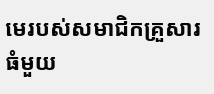មេរបស់សមាជិកគ្រួសារធំមួយ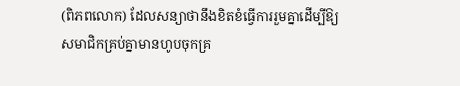(ពិភពលោក) ដែលសន្យាថានឹងខិតខំធ្វើការរួមគ្នាដើម្បីឱ្យសមាជិកគ្រប់គ្នាមានហូបចុកគ្រ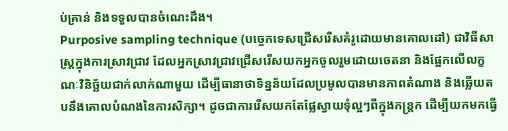ប់គ្រាន់ និងទទួលបានចំណេះដឹង។
Purposive sampling technique (បច្ចេកទេសជ្រើសរើសគំរូដោយមានគោលដៅ) ជាវិធីសាស្ត្រក្នុងការស្រាវជ្រាវ ដែលអ្នកស្រាវជ្រាវជ្រើសរើសយកអ្នកចូលរួមដោយចេតនា និងផ្អែកលើលក្ខណៈវិនិច្ឆ័យជាក់លាក់ណាមួយ ដើម្បីធានាថាទិន្នន័យដែលប្រមូលបានមានភាពតំណាង និងឆ្លើយតបនឹងគោលបំណងនៃការសិក្សា។ ដូចជាការរើសយកតែផ្លែស្វាយទុំល្អៗពីក្នុងកន្ត្រក ដើម្បីយកមកធ្វើ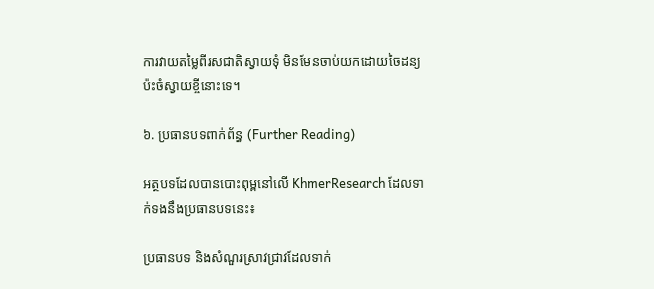ការវាយតម្លៃពីរសជាតិស្វាយទុំ មិនមែនចាប់យកដោយចៃដន្យប៉ះចំស្វាយខ្ចីនោះទេ។

៦. ប្រធានបទពាក់ព័ន្ធ (Further Reading)

អត្ថបទដែលបានបោះពុម្ពនៅលើ KhmerResearch ដែលទាក់ទងនឹងប្រធានបទនេះ៖

ប្រធានបទ និងសំណួរស្រាវជ្រាវដែលទាក់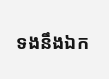ទងនឹងឯក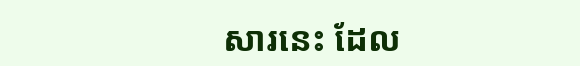សារនេះ ដែល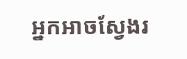អ្នកអាចស្វែងរ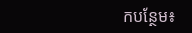កបន្ថែម៖